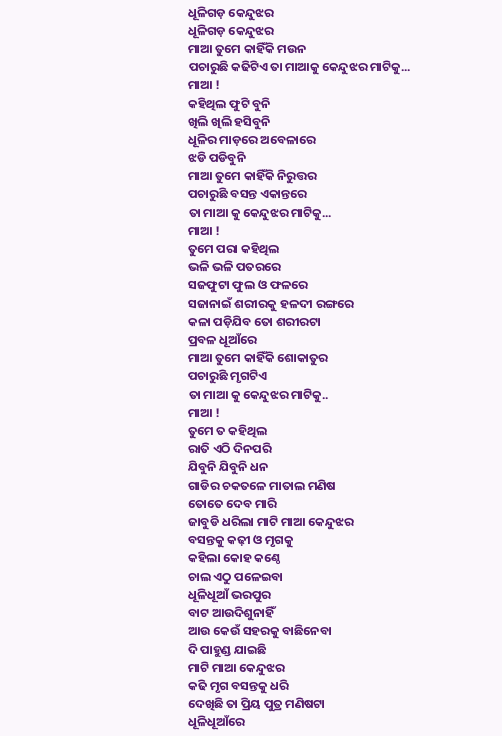ଧୂଳିଗଡ଼ କେନ୍ଦୁଝର
ଧୂଳିଗଡ଼ କେନ୍ଦୁଝର
ମାଆ ତୁମେ କାହିଁକି ମଉନ
ପଚାରୁଛି କଢିଟିଏ ତା ମାଆକୁ କେନ୍ଦୁଝର ମାଟିକୁ...
ମାଆ !
କହିଥିଲ ଫୁଟି ବୁନି
ଖିଲି ଖିଲି ହସିବୁନି
ଧୂଳିର ମାଡ଼ରେ ଅବେଳାରେ
ଝଡି ପଡିବୁନି
ମାଆ ତୁମେ କାହିଁକି ନିରୁତ୍ତର
ପଚାରୁଛି ବସନ୍ତ ଏକାନ୍ତରେ
ତା ମାଆ କୁ କେନ୍ଦୁଝର ମାଟିକୁ...
ମାଆ !
ତୁମେ ପରା କହିଥିଲ
ଭଳି ଭଳି ପତରରେ
ସଜଫୁଟା ଫୁଲ ଓ ଫଳରେ
ସଜାନାଇଁ ଶରୀରକୁ ହଳଦୀ ରଙ୍ଗରେ
କଳା ପଡ଼ିଯିବ ତୋ ଶରୀରଟା
ପ୍ରବଳ ଧୂଆଁରେ
ମାଆ ତୁମେ କାହିଁକି ଶୋକାତୁର
ପଚାରୁଛି ମୃଗଟିଏ
ତା ମାଆ କୁ କେନ୍ଦୁଝର ମାଟିକୁ..
ମାଆ !
ତୁମେ ତ କହିଥିଲ
ରାତି ଏଠି ଦିନପରି
ଯିବୁନି ଯିବୁନି ଧନ
ଗାଡିର ଚକତଳେ ମାତାଲ ମଣିଷ
ତୋତେ ଦେବ ମାରି
ଜାବୁଡି ଧରିଲା ମାଟି ମାଆ କେନ୍ଦୁଝର
ବସନ୍ତକୁ କଢ଼ୀ ଓ ମୃଗକୁ
କହିଲା କୋହ କଣ୍ଠେ
ଚାଲ ଏଠୁ ପଳେଇବା
ଧୂଳିଧୂଆଁ ଭରପୁର
ବାଟ ଆଉଦିଶୁନାହିଁ
ଆଉ କେଉଁ ସହରକୁ ବାଛିନେବା
ଦି ପାହୁଣ୍ଡ ଯାଇଛି
ମାଟି ମାଆ କେନ୍ଦୁଝର
କଢି ମୃଗ ବସନ୍ତକୁ ଧରି
ଦେଖିଛି ତା ପ୍ରିୟ ପୁତ୍ର ମଣିଷଟା
ଧୂଳିଧୂଆଁରେ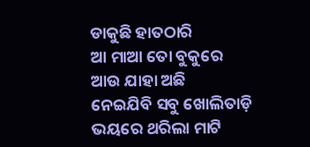ଡାକୁଛି ହାତଠାରି
ଆ ମାଆ ତୋ ବୁକୁରେ
ଆଉ ଯାହା ଅଛି
ନେଇଯିବି ସବୁ ଖୋଲିତାଡ଼ି
ଭୟରେ ଥରିଲା ମାଟି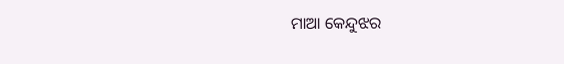ମାଆ କେନ୍ଦୁଝର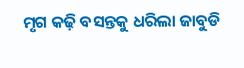ମୃଗ କଢ଼ି ବସନ୍ତକୁ ଧରିଲା ଜାବୁଡି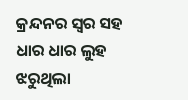କ୍ରନ୍ଦନର ସ୍ୱର ସହ ଧାର ଧାର ଲୁହ
ଝରୁଥିଲା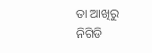ତା ଆଖିରୁ ନିଗିଡି